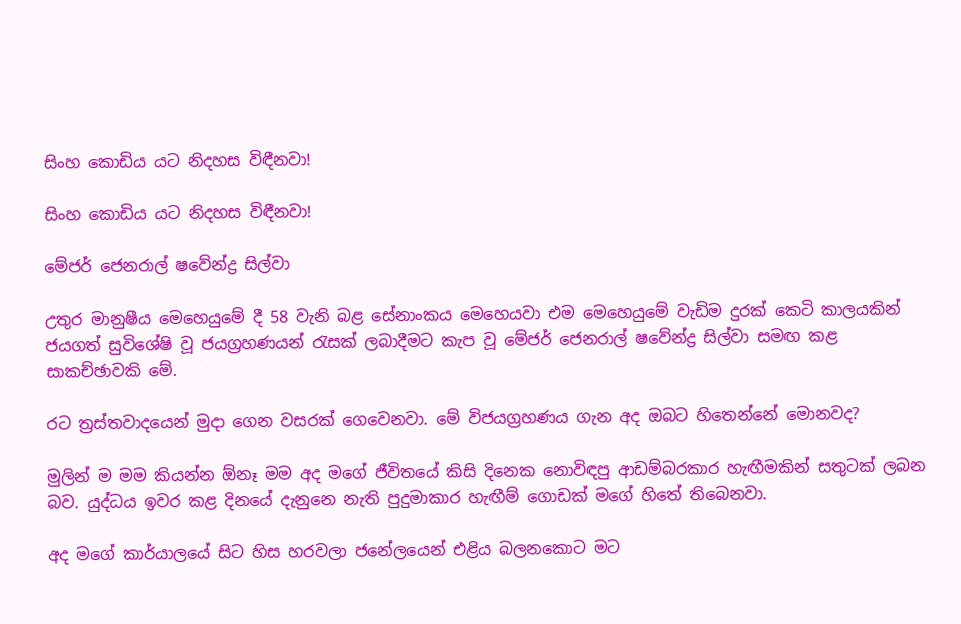සිංහ කොඩිය යට නිදහස විඳීනවා!

සිංහ කොඩිය යට නිදහස විඳීනවා!

මේජර් ජෙනරාල් ෂවේන්ද්‍ර සිල්වා

උතුර මානුෂීය මෙහෙයුමේ දී 58 වැනි බළ සේනාංකය මෙහෙයවා එම මෙහෙයුමේ වැඩිම දුරක් කෙටි කාලයකින් ජයගත් සුවිශේෂි වූ ජයග්‍රහණයන් රැසක් ලබාදීමට කැප වූ මේජර් ජෙනරාල් ෂවේන්ද්‍ර සිල්වා සමඟ කළ සාකච්ඡාවකි මේ.

රට ත්‍රස්තවාදයෙන් මුදා ගෙන වසරක් ගෙවෙනවා. මේ විජයග්‍රහණය ගැන අද ඔබට හිතෙන්නේ මොනවද?

මුලින් ම මම කියන්න ඕනෑ මම අද මගේ ජීවිතයේ කිසි දිනෙක නොවිඳපු ආඩම්බරකාර හැඟීමකින් සතුටක් ලබන බව. යුද්ධය ඉවර කළ දිනයේ දැනුනෙ නැති පුදුමාකාර හැඟීම් ගොඩක් මගේ හිතේ තිබෙනවා.

අද මගේ කාර්යාලයේ සිට හිස හරවලා ජනේලයෙන් එළිය බලනකොට මට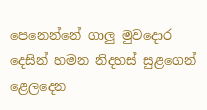පෙනෙන්නේ ගාලු මුවදොර දෙසින් හමන නිදහස් සුළගෙන් ළෙලදෙන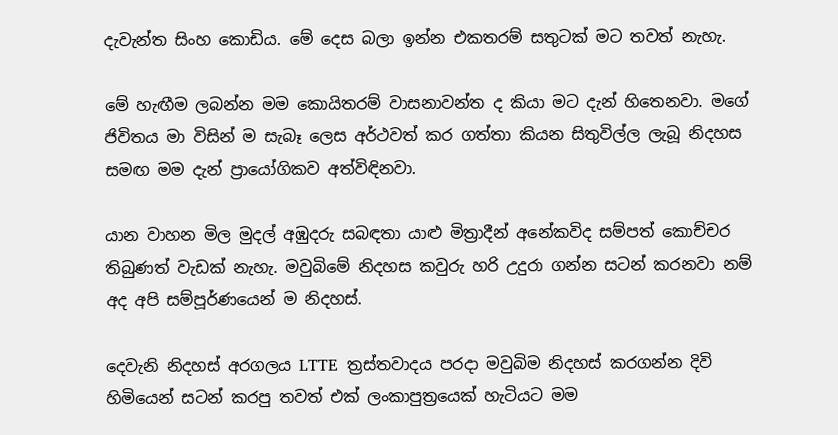දැවැන්ත සිංහ කොඩිය. මේ දෙස බලා ඉන්න එකතරම් සතුටක් මට තවත් නැහැ.

මේ හැඟීම ලබන්න මම කොයිතරම් වාසනාවන්ත ද කියා මට දැන් හිතෙනවා. මගේ ජිවිතය මා විසින් ම සැබෑ ලෙස අර්ථවත් කර ගත්තා කියන සිතුවිල්ල ලැබූ නිදහස සමඟ මම දැන් ප්‍රායෝගිකව අත්විඳිනවා.

යාන වාහන මිල මුදල් අඹුදරු සබඳතා යාළු මිත්‍රාදීන් අනේකවිද සම්පත් කොච්චර තිබුණත් වැඩක් නැහැ. මවුබිමේ නිදහස කවුරු හරි උදුරා ගන්න සටන් කරනවා නම් අද අපි සම්පූර්ණයෙන් ම නිදහස්.

දෙවැනි නිදහස් අරගලය LTTE  ත්‍රස්තවාදය පරදා මවුබිම නිදහස් කරගන්න දිවි හිමියෙන් සටන් කරපු තවත් එක් ලංකාපුත්‍රයෙක් හැටියට මම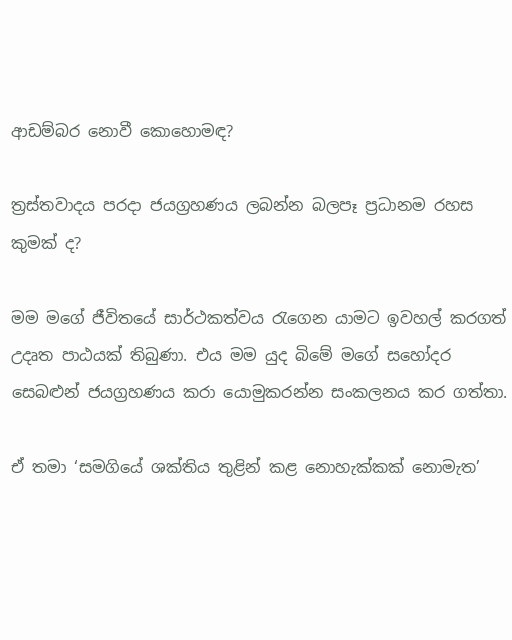ආඩම්බර නොවී කොහොමඳ?

ත්‍රස්තවාදය පරදා ජයග්‍රහණය ලබන්න බලපෑ ප්‍රධානම රහස කුමක් ද?

මම මගේ ජීවිතයේ සාර්ථකත්වය රැගෙන යාමට ඉවහල් කරගත් උදෘත පාඨයක් තිබුණා. එය මම යුද බිමේ මගේ සහෝදර සෙබළුන් ජයග්‍රහණය කරා යොමුකරන්න සංකලනය කර ගත්තා.

ඒ තමා ‘සමගියේ ශක්තිය තුළින් කළ නොහැක්කක් නොමැත’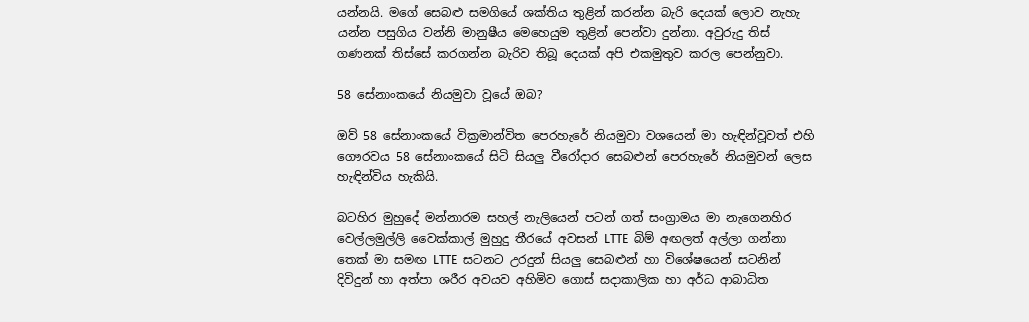යන්නයි. මගේ සෙබළු සමගියේ ශක්තිය තුළින් කරන්න බැරි දෙයක් ලොව නැහැ යන්න පසුගිය වන්නි මානුෂීය මෙහෙයුම තුළින් පෙන්වා දුන්නා. අවුරුදු තිස් ගණනක් තිස්සේ කරගන්න බැරිව තිබූ දෙයක් අපි එකමුතුව කරල පෙන්නුවා.

58 සේනාංකයේ නියමුවා වූයේ ඔබ?

ඔව් 58 සේනාංකයේ වික්‍රමාන්විත පෙරහැරේ නියමුවා වශයෙන් මා හැඳින්වූවත් එහි ගෞරවය 58 සේනාංකයේ සිටි සියලු වීරෝදාර සෙබළුන් පෙරහැරේ නියමුවන් ලෙස හැඳින්විය හැකියි.

බටහිර මුහුදේ මන්නාරම සහල් නැලියෙන් පටන් ගත් සංග්‍රාමය මා නැගෙනහිර වෙල්ලමුල්ලි වෛක්කාල් මුහුදු තීරයේ අවසන් LTTE  බිම් අඟලත් අල්ලා ගන්නා තෙක් මා සමඟ LTTE  සටනට උරදුන් සියලු සෙබළුන් හා විශේෂයෙන් සටනින් දිවිදුන් හා අත්පා ශරීර අවයව අහිමිව ගොස් සදාකාලික හා අර්ධ ආබාධිත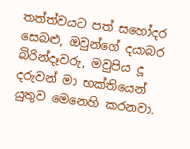තත්ත්වයට පත් සහෝදර සෙබළු, ඔවුන්ගේ දයාබර බිරින්දෑවරු, මවුපිය දූ දරුවන් මා භක්තියෙන් යුතුව මෙනෙහි කරනවා.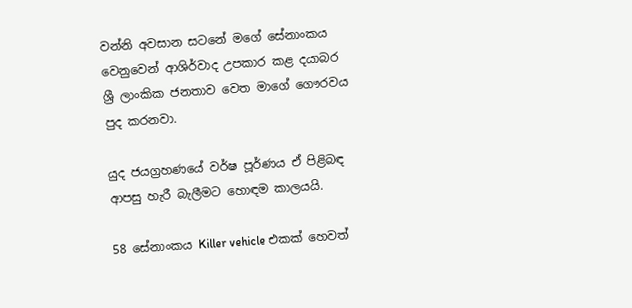වන්නි අවසාන සටනේ මගේ සේනාංකය වෙනුවෙන් ආශිර්වාද උපකාර කළ දයාබර ශ්‍රී ලාංකික ජනතාව වෙත මාගේ ගෞරවය පුද කරනවා.

යුද ජයග්‍රහණයේ වර්ෂ පූර්ණය ඒ පිළිබඳ ආපසු හැරී බැලීමට හොඳම කාලයයි.

58 සේනාංකය Killer vehicle එකක් හෙවත්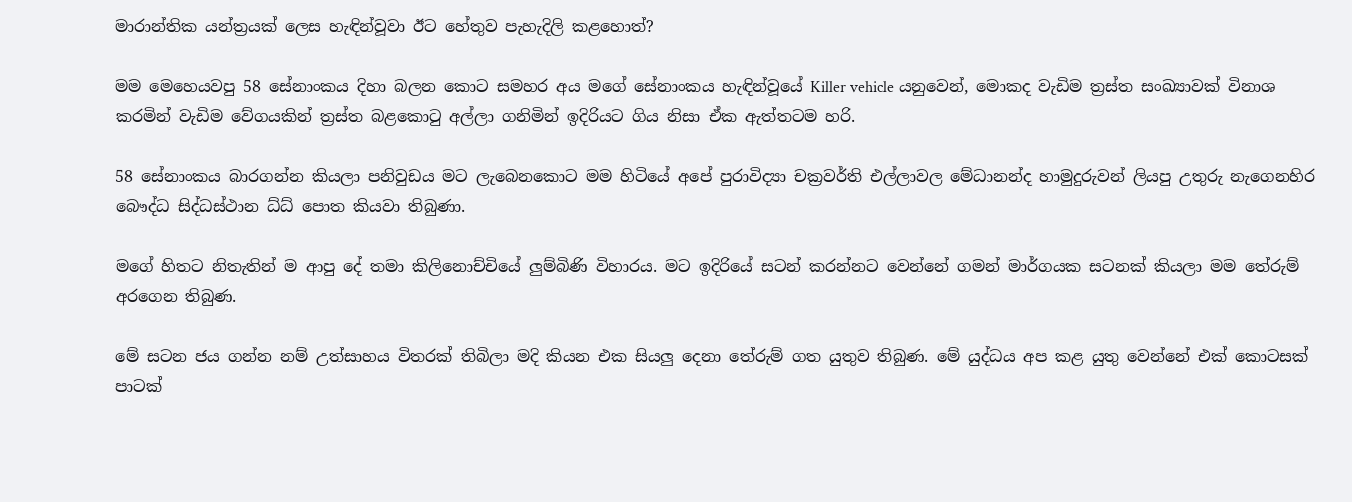මාරාන්තික යන්ත්‍රයක් ලෙස හැඳින්වූවා ඊට හේතුව පැහැදිලි කළහොත්?

මම මෙහෙයවපු 58 සේනාංකය දිහා බලන කොට සමහර අය මගේ සේනාංකය හැඳින්වූයේ Killer vehicle යනුවෙන්, මොකද වැඩිම ත්‍රස්ත සංඛ්‍යාවක් විනාශ කරමින් වැඩිම වේගයකින් ත්‍රස්ත බළකොටු අල්ලා ගනිමින් ඉදිරියට ගිය නිසා ඒක ඇත්තටම හරි.

58 සේනාංකය බාරගන්න කියලා පනිවුඩය මට ලැබෙනකොට මම හිටියේ අපේ පුරාවිද්‍යා චක්‍රවර්ති එල්ලාවල මේධානන්ද හාමුදුරුවන් ලියපු උතුරු නැගෙනහිර බෞද්ධ සිද්ධස්ථාන ධ්ධ් පොත කියවා තිබුණා.

මගේ හිතට නිතැතින් ම ආපු දේ තමා කිලිනොච්චියේ ලුම්බිණි විහාරය. මට ඉදිරියේ සටන් කරන්නට වෙන්නේ ගමන් මාර්ගයක සටනක් කියලා මම තේරුම් අරගෙන තිබුණ.

මේ සටන ජය ගන්න නම් උත්සාහය විතරක් තිබිලා මදි කියන එක සියලු දෙනා තේරුම් ගත යුතුව තිබුණ. මේ යුද්ධය අප කළ යුතු වෙන්නේ එක් කොටසක් පාටක්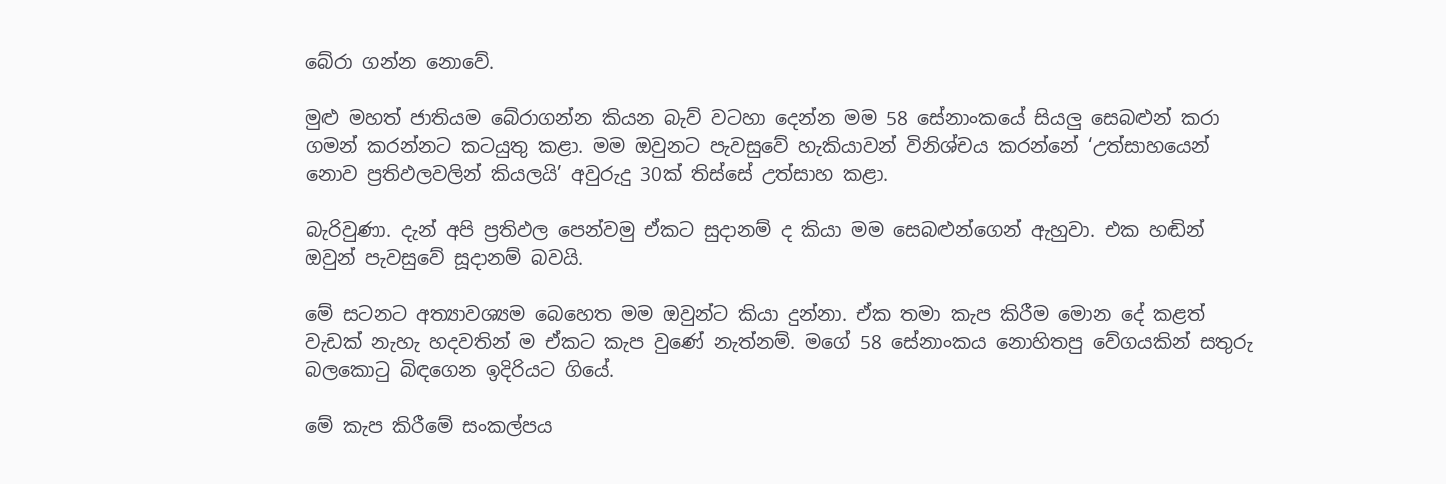බේරා ගන්න නොවේ.

මුළු මහත් ජාතියම බේරාගන්න කියන බැව් වටහා දෙන්න මම 58 සේනාංකයේ සියලු සෙබළුන් කරා ගමන් කරන්නට කටයුතු කළා. මම ඔවුනට පැවසුවේ හැකියාවන් විනිශ්චය කරන්නේ ‘උත්සාහයෙන් නොව ප්‍රතිඵලවලින් කියලයි’ අවුරුදු 30ක් තිස්සේ උත්සාහ කළා.

බැරිවුණා. දැන් අපි ප්‍රතිඵල පෙන්වමු ඒකට සුදානම් ද කියා මම සෙබළුන්ගෙන් ඇහුවා. එක හඬින් ඔවුන් පැවසුවේ සූදානම් බවයි.

මේ සටනට අත්‍යාවශ්‍යම බෙහෙත මම ඔවුන්ට කියා දුන්නා. ඒක තමා කැප කිරීම මොන දේ කළත් වැඩක් නැහැ හදවතින් ම ඒකට කැප වුණේ නැත්නම්. මගේ 58 සේනාංකය නොහිතපු වේගයකින් සතුරු බලකොටු බිඳගෙන ඉදිරියට ගියේ.

මේ කැප කිරීමේ සංකල්පය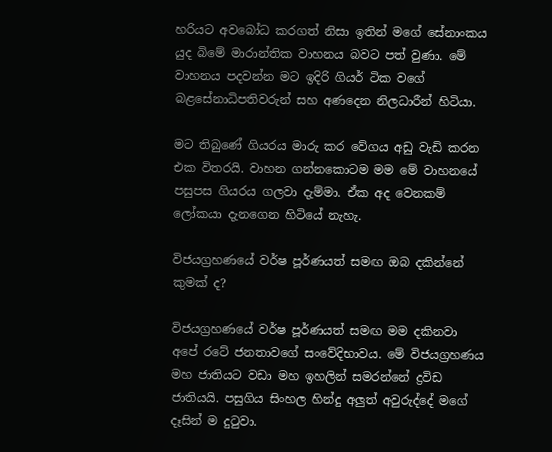හරියට අවබෝධ කරගත් නිසා ඉතින් මගේ සේනාංකය යුද බිමේ මාරාන්තික වාහනය බවට පත් වුණා. මේ වාහනය පදවන්න මට ඉදිරි ගියර් ටික වගේ බළසේනාධිපතිවරුන් සහ අණදෙන නිලධාරීන් හිටියා.

මට තිබුණේ ගියරය මාරු කර වේගය අඩු වැඩි කරන එක විතරයි. වාහන ගන්නකොටම මම මේ වාහනයේ පසුපස ගියරය ගලවා දැම්මා. ඒක අද වෙනකම් ලෝකයා දැනගෙන හිටියේ නැහැ.

විජයග්‍රහණයේ වර්ෂ පූර්ණයත් සමඟ ඔබ දකින්නේ කුමක් ද?

විජයග්‍රහණයේ වර්ෂ පූර්ණයත් සමඟ මම දකිනවා අපේ රටේ ජනතාවගේ සංවේදිභාවය. මේ විජයග්‍රහණය මහ ජාතියට වඩා මහ ඉහලින් සමරන්නේ ද්‍රවිඩ ජාතියයි. පසුගිය සිංහල හින්දු අලුත් අවුරුද්දේ මගේ දෑසින් ම දුටුවා.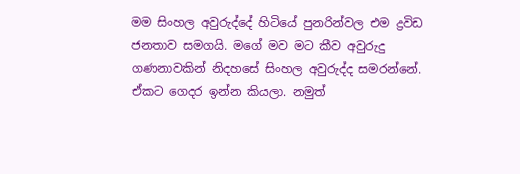මම සිංහල අවුරුද්දේ හිටියේ පුනරින්වල එම ද්‍රවිඩ ජනතාව සමගයි. මගේ මව මට කීව අවුරුදු ගණනාවකින් නිදහසේ සිංහල අවුරුද්ද සමරන්නේ. ඒකට ගෙදර ඉන්න කියලා. නමුත්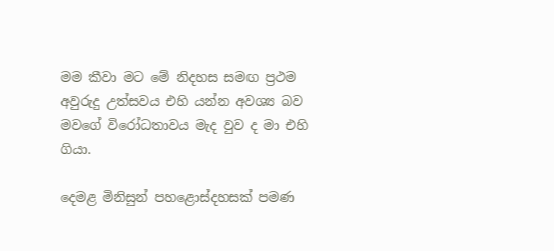මම කීවා මට මේ නිදහස සමඟ ප්‍රථම අවුරුදු උත්සවය එහි යන්න අවශ්‍ය බව මවගේ විරෝධතාවය මැද වුව ද මා එහි ගියා.

දෙමළ මිනිසුන් පහළොස්දහසක් පමණ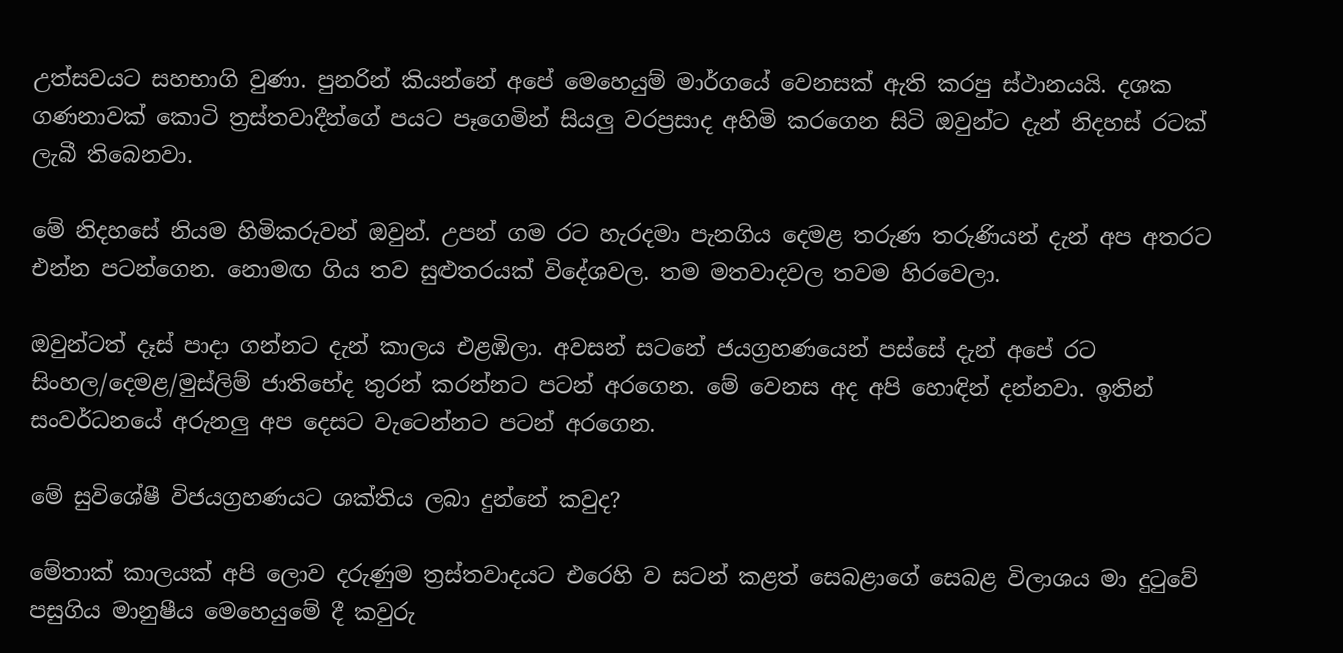උත්සවයට සහභාගි වුණා. පුනරින් කියන්නේ අපේ මෙහෙයුම් මාර්ගයේ වෙනසක් ඇති කරපු ස්ථානයයි. දශක ගණනාවක් කොටි ත්‍රස්තවාදීන්ගේ පයට පෑගෙමින් සියලු වරප්‍රසාද අහිමි කරගෙන සිටි ඔවුන්ට දැන් නිදහස් රටක් ලැබී තිබෙනවා.

මේ නිදහසේ නියම හිමිකරුවන් ඔවුන්. උපන් ගම රට හැරදමා පැනගිය දෙමළ තරුණ තරුණියන් දැන් අප අතරට එන්න පටන්ගෙන. නොමඟ ගිය තව සුළුතරයක් විදේශවල. තම මතවාදවල තවම හිරවෙලා.

ඔවුන්ටත් දෑස් පාදා ගන්නට දැන් කාලය එළඹිලා. අවසන් සටනේ ජයග්‍රහණයෙන් පස්සේ දැන් අපේ රට සිංහල/දෙමළ/මුස්ලිම් ජාතිභේද තුරන් කරන්නට පටන් අරගෙන. මේ වෙනස අද අපි හොඳින් දන්නවා. ඉතින් සංවර්ධනයේ අරුනලු අප දෙසට වැටෙන්නට පටන් අරගෙන.

මේ සුවිශේෂී විජයග්‍රහණයට ශක්තිය ලබා දුන්නේ කවුද?

මේතාක් කාලයක් අපි ලොව දරුණුම ත්‍රස්තවාදයට එරෙහි ව සටන් කළත් සෙබළාගේ සෙබළ විලාශය මා දුටුවේ පසුගිය මානුෂීය මෙහෙයුමේ දී කවුරු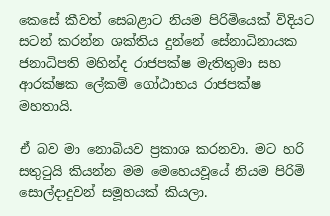කෙසේ කීවත් සෙබළාට නියම පිරිමියෙක් විදියට සටන් කරන්න ශක්තිය දුන්නේ සේනාධිනායක ජනාධිපති මහින්ද රාජපක්ෂ මැතිතුමා සහ ආරක්ෂක ලේකම් ගෝඨාභය රාජපක්ෂ මහතායි.

ඒ බව මා නොබියව ප්‍රකාශ කරනවා. මට හරි සතුටුයි කියන්න මම මෙහෙයවූයේ නියම පිරිමි සොල්දාදුවන් සමූහයක් කියලා.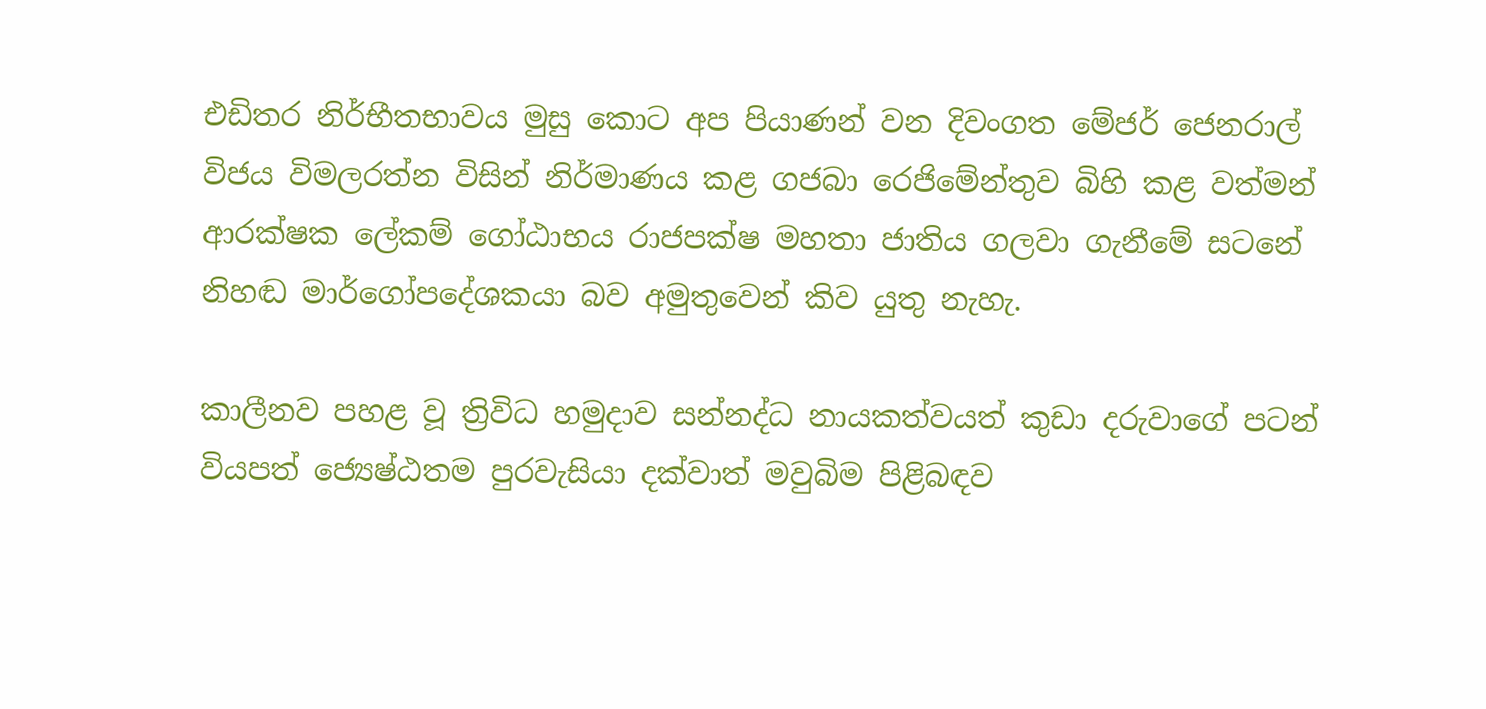එඩිතර නිර්භීතභාවය මුසු කොට අප පියාණන් වන දිවංගත මේජර් ජෙනරාල් විජය විමලරත්න විසින් නිර්මාණය කළ ගජබා රෙජිමේන්තුව බිහි කළ වත්මන් ආරක්ෂක ලේකම් ගෝඨාභය රාජපක්ෂ මහතා ජාතිය ගලවා ගැනීමේ සටනේ නිහඬ මාර්ගෝපදේශකයා බව අමුතුවෙන් කිව යුතු නැහැ.

කාලීනව පහළ වූ ත්‍රිවිධ හමුදාව සන්නද්ධ නායකත්වයත් කුඩා දරුවාගේ පටන් වියපත් ජ්‍යෙෂ්ඨතම පුරවැසියා දක්වාත් මවුබිම පිළිබඳව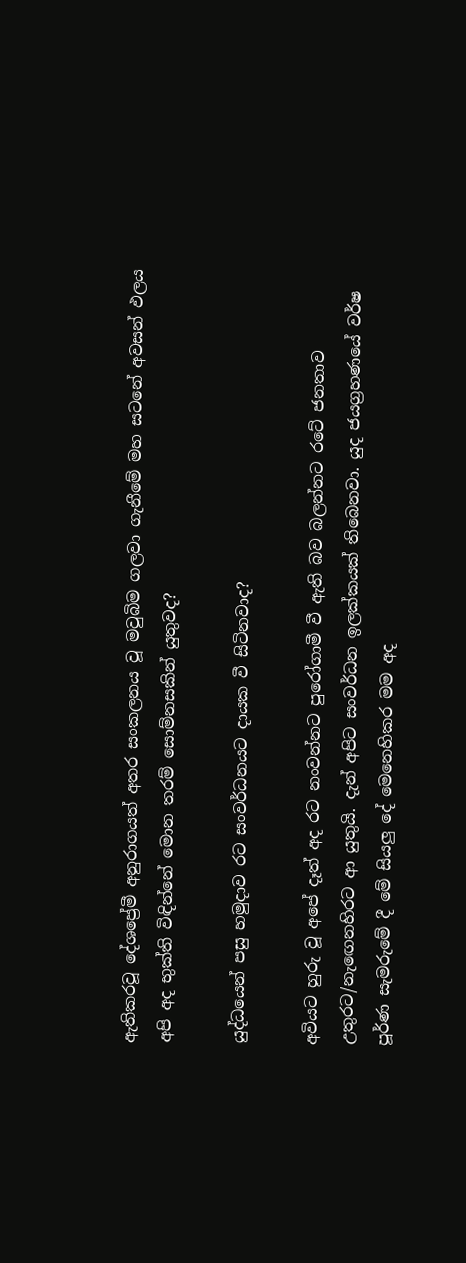ඇතිකරවූ දේශප්‍රේමී අනුරාගයත් අතර සංකලනය වූ මවුබිම ගලවා ගැනීමේ මහ සටනේ අවසන් ඵලය අපි අද භුක්ති විඳින්නේ මොන තරම් සොම්නසකින් යුතුවද?

යුද්ධයෙන් පසු හමුදාව රට සංවර්ධනයට දායක වී සිටිනවාද?

අවියට හුරු වූ අපේ දෑත් අද රට නංවන්නට පුරෝගාමී වී ඇති බව බලන්නට රටේ ජනතාව උතුරට/නැඟෙනහිරට ආ යුතුයි. දැන් අපිට සංවර්ධන ඉලක්කයක් තිබෙනවා. යුද ජයග්‍රහණයේ වර්ෂ පූර්ණ සැමරුමේ දී මේ සියලු දේ මෙනෙහිකර මම අද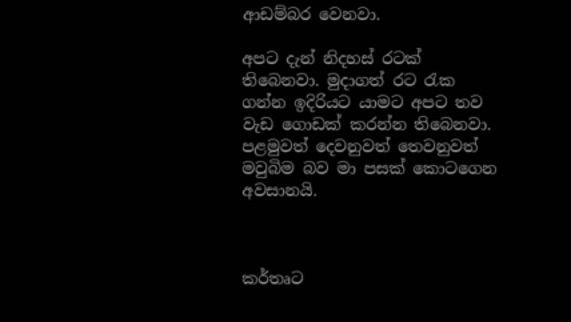ආඩම්බර වෙනවා.

අපට දැන් නිදහස් රටක් තිබෙනවා. මුදාගත් රට රැක ගන්න ඉදිරියට යාමට අපට තව වැඩ ගොඩක් කරන්න තිබෙනවා. පළමුවත් දෙවනුවත් තෙවනුවත් මවුබිම බව මා පසක් කොටගෙන අවසානයි.



කර්තෘට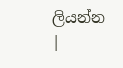ලියන්න |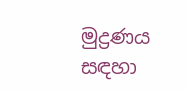මුද්‍රණය සඳහා